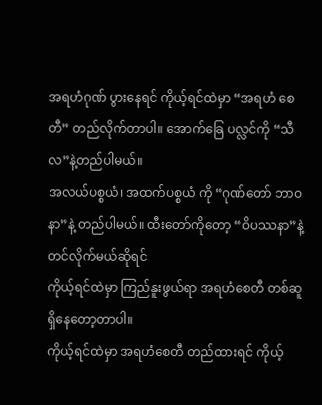အရဟံဂုဏ် ပွားနေရင် ကိုယ့်ရင်ထဲမှာ “အရဟံ စေတီ” တည်လိုက်တာပါ။ အောက်ခြေ ပလ္လင်ကို “သီလ”နဲ့တည်ပါမယ်။
အလယ်ပစ္စယံ၊ အထက်ပစ္စယံ ကို “ဂုဏ်တော် ဘာဝနာ”နဲ့ တည်ပါမယ်။ ထီးတော်ကိုတော့ “ဝိပဿနာ”နဲ့ တင်လိုက်မယ်ဆိုရင်
ကိုယ့်ရင်ထဲမှာ ကြည်နူးဖွယ်ရာ အရဟံစေတီ တစ်ဆူ ရှိနေတော့တာပါ။
ကိုယ့်ရင်ထဲမှာ အရဟံစေတီ တည်ထားရင် ကိုယ့်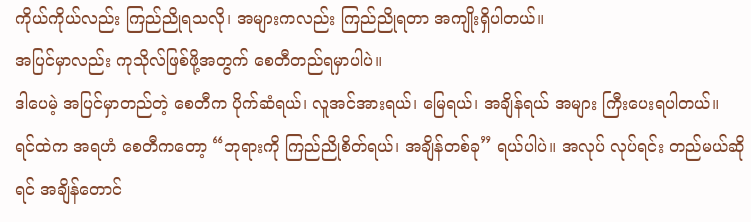ကိုယ်ကိုယ်လည်း ကြည်ညိုရသလို၊ အများကလည်း ကြည်ညိုရတာ အကျိုးရှိပါတယ်။
အပြင်မှာလည်း ကုသိုလ်ဖြစ်ဖို့အတွက် စေတီတည်ရမှာပါပဲ။
ဒါပေမဲ့ အပြင်မှာတည်တဲ့ စေတီက ပိုက်ဆံရယ်၊ လူအင်အားရယ်၊ မြေရယ်၊ အချိန်ရယ် အများ ကြီးပေးရပါတယ်။
ရင်ထဲက အရဟံ စေတီကတော့ “ဘုရားကို ကြည်ညိုစိတ်ရယ်၊ အချိန်တစ်ခု” ရယ်ပါပဲ။ အလုပ် လုပ်ရင်း တည်မယ်ဆိုရင် အချိန်တောင်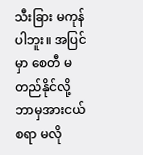သီးခြား မကုန်ပါဘူး။ အပြင်မှာ စေတီ မတည်နိုင်လို့ ဘာမှအားငယ်စရာ မလို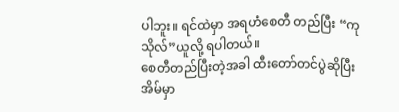ပါဘူး။ ရင်ထဲမှာ အရဟံစေတီ တည်ပြီး “ကုသိုလ်”ယူလို့ ရပါတယ်။
စေတီတည်ပြီးတဲ့အခါ ထီးတော်တင်ပွဲဆိုပြီး အိမ်မှာ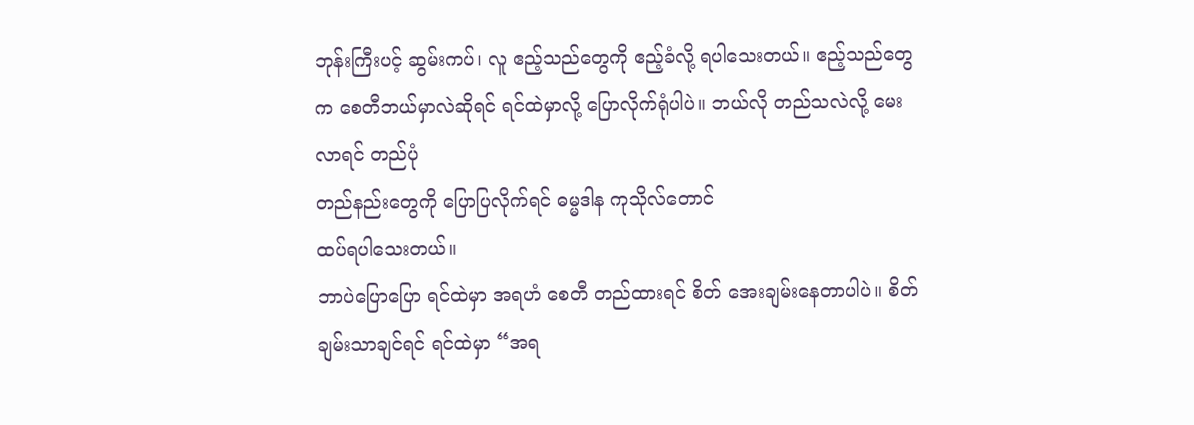ဘုန်းကြီးပင့် ဆွမ်းကပ်၊ လူ ဧည့်သည်တွေကို ဧည့်ခံလို့ ရပါသေးတယ်။ ဧည့်သည်တွေက စေတီဘယ်မှာလဲဆိုရင် ရင်ထဲမှာလို့ ပြောလိုက်ရုံပါပဲ။ ဘယ်လို တည်သလဲလို့ မေးလာရင် တည်ပုံ
တည်နည်းတွေကို ပြောပြလိုက်ရင် ဓမ္မဒါန ကုသိုလ်တောင်
ထပ်ရပါသေးတယ်။
ဘာပဲပြောပြော ရင်ထဲမှာ အရဟံ စေတီ တည်ထားရင် စိတ် အေးချမ်းနေတာပါပဲ။ စိတ်ချမ်းသာချင်ရင် ရင်ထဲမှာ “အရ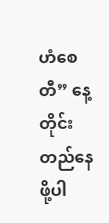ဟံစေတီ” နေ့တိုင်း တည်နေဖို့ပါ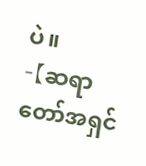ပဲ။
-【ဆရာတော်အရှင်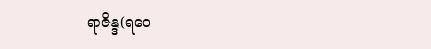ရာဇိန္ဒ(ရဝေ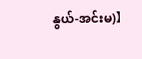နွယ်-အင်းမ)】